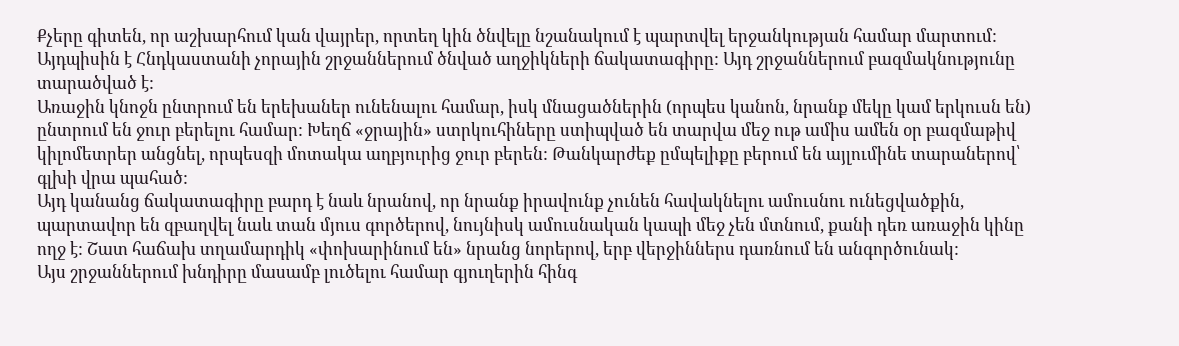Քչերը գիտեն, որ աշխարհում կան վայրեր, որտեղ կին ծնվելը նշանակում է պարտվել երջանկության համար մարտում: Այդպիսին է Հնդկաստանի չորային շրջաններում ծնված աղջիկների ճակատագիրը: Այդ շրջաններում բազմակնությունը տարածված է:
Առաջին կնոջն ընտրում են երեխաներ ունենալու համար, իսկ մնացածներին (որպես կանոն, նրանք մեկը կամ երկուսն են) ընտրում են ջուր բերելու համար: Խեղճ «ջրային» ստրկուհիները ստիպված են տարվա մեջ ութ ամիս ամեն օր բազմաթիվ կիլոմետրեր անցնել, որպեսզի մոտակա աղբյուրից ջուր բերեն: Թանկարժեք ըմպելիքը բերում են այլումինե տարաներով՝ գլխի վրա պահած:
Այդ կանանց ճակատագիրը բարդ է նաև նրանով, որ նրանք իրավունք չունեն հավակնելու ամուսնու ունեցվածքին, պարտավոր են զբաղվել նաև տան մյուս գործերով, նույնիսկ ամուսնական կապի մեջ չեն մտնում, քանի դեռ առաջին կինը ողջ է: Շատ հաճախ տղամարդիկ «փոխարինում են» նրանց նորերով, երբ վերջիններս դառնում են անգործունակ:
Այս շրջաններում խնդիրը մասամբ լուծելու համար գյուղերին հինգ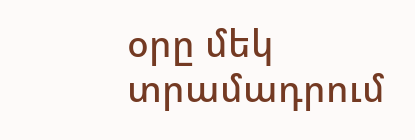օրը մեկ տրամադրում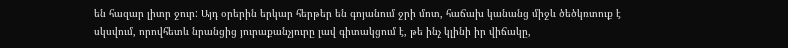են հազար լիտր ջուր: Այդ օրերին երկար հերթեր են գոյանում ջրի մոտ, հաճախ կանանց միջև ծեծկռտուք է սկսվում, որովհետև նրանցից յուրաքանչյուրը լավ գիտակցում է, թե ինչ կլինի իր վիճակը,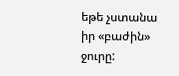եթե չստանա իր «բաժին» ջուրը: